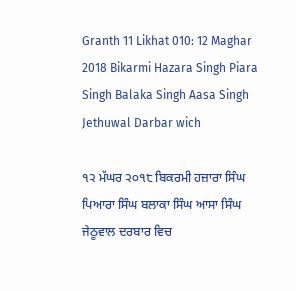Granth 11 Likhat 010: 12 Maghar 2018 Bikarmi Hazara Singh Piara Singh Balaka Singh Aasa Singh Jethuwal Darbar wich

੧੨ ਮੱਘਰ ੨੦੧੮ ਬਿਕਰਮੀ ਹਜ਼ਾਰਾ ਸਿੰਘ ਪਿਆਰਾ ਸਿੰਘ ਬਲਾਕਾ ਸਿੰਘ ਆਸਾ ਸਿੰਘ ਜੇਠੂਵਾਲ ਦਰਬਾਰ ਵਿਚ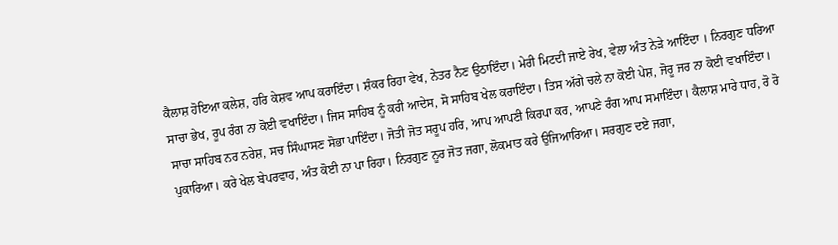ਕੈਲਾਸ਼ ਹੋਇਆ ਕਲੇਸ਼, ਹਰਿ ਕੇਸ਼ਵ ਆਪ ਕਰਾਇੰਦਾ। ਸ਼ੰਕਰ ਰਿਹਾ ਵੇਖ, ਨੇਤਰ ਨੈਣ ਉਠਾਇੰਦਾ। ਮੇਰੀ ਮਿਟਦੀ ਜਾਏ ਰੇਖ, ਵੇਲਾ ਅੰਤ ਨੇੜੇ ਆਇੰਦਾ । ਨਿਰਗੁਣ ਧਰਿਆ ਸਾਚਾ ਭੇਖ, ਰੂਪ ਰੰਗ ਨਾ ਕੋਈ ਵਖਾਇੰਦਾ। ਜਿਸ ਸਾਹਿਬ ਨੂੰ ਕਰੀ ਆਦੇਸ, ਸੋ ਸਾਹਿਬ ਖੇਲ ਕਰਾਇੰਦਾ। ਤਿਸ ਅੱਗੇ ਚਲੇ ਨਾ ਕੋਈ ਪੇਸ਼, ਜੋਰੂ ਜਰ ਨਾ ਕੋਈ ਵਖਾਇੰਦਾ। ਸਾਚਾ ਸਾਹਿਬ ਨਰ ਨਰੇਸ਼, ਸਚ ਸਿੰਘਾਸਣ ਸੋਭਾ ਪਾਇੰਦਾ। ਜੋਤੀ ਜੋਤ ਸਰੂਪ ਹਰਿ, ਆਪ ਆਪਣੀ ਕਿਰਪਾ ਕਰ, ਆਪਣੇ ਰੰਗ ਆਪ ਸਮਾਇੰਦਾ। ਕੈਲਾਸ਼ ਮਾਰੇ ਧਾਹ, ਰੋ ਰੋ ਪੁਕਾਰਿਆ। ਕਰੇ ਖੇਲ ਬੇਪਰਵਾਹ, ਅੰਤ ਕੋਈ ਨਾ ਪਾ ਰਿਹਾ। ਨਿਰਗੁਣ ਨੂਰ ਜੋਤ ਜਗਾ, ਲੋਕਮਾਤ ਕਰੇ ਉਜਿਆਰਿਆ। ਸਰਗੁਣ ਦਏ ਜਗਾ,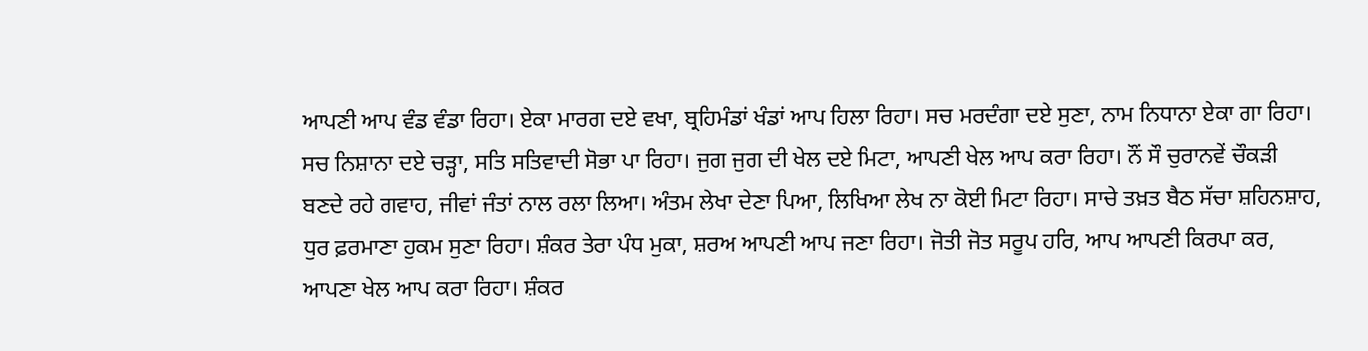ਆਪਣੀ ਆਪ ਵੰਡ ਵੰਡਾ ਰਿਹਾ। ਏਕਾ ਮਾਰਗ ਦਏ ਵਖਾ, ਬ੍ਰਹਿਮੰਡਾਂ ਖੰਡਾਂ ਆਪ ਹਿਲਾ ਰਿਹਾ। ਸਚ ਮਰਦੰਗਾ ਦਏ ਸੁਣਾ, ਨਾਮ ਨਿਧਾਨਾ ਏਕਾ ਗਾ ਰਿਹਾ। ਸਚ ਨਿਸ਼ਾਨਾ ਦਏ ਚੜ੍ਹਾ, ਸਤਿ ਸਤਿਵਾਦੀ ਸੋਭਾ ਪਾ ਰਿਹਾ। ਜੁਗ ਜੁਗ ਦੀ ਖੇਲ ਦਏ ਮਿਟਾ, ਆਪਣੀ ਖੇਲ ਆਪ ਕਰਾ ਰਿਹਾ। ਨੌਂ ਸੌ ਚੁਰਾਨਵੇਂ ਚੌਕੜੀ ਬਣਦੇ ਰਹੇ ਗਵਾਹ, ਜੀਵਾਂ ਜੰਤਾਂ ਨਾਲ ਰਲਾ ਲਿਆ। ਅੰਤਮ ਲੇਖਾ ਦੇਣਾ ਪਿਆ, ਲਿਖਿਆ ਲੇਖ ਨਾ ਕੋਈ ਮਿਟਾ ਰਿਹਾ। ਸਾਚੇ ਤਖ਼ਤ ਬੈਠ ਸੱਚਾ ਸ਼ਹਿਨਸ਼ਾਹ, ਧੁਰ ਫ਼ਰਮਾਣਾ ਹੁਕਮ ਸੁਣਾ ਰਿਹਾ। ਸ਼ੰਕਰ ਤੇਰਾ ਪੰਧ ਮੁਕਾ, ਸ਼ਰਅ ਆਪਣੀ ਆਪ ਜਣਾ ਰਿਹਾ। ਜੋਤੀ ਜੋਤ ਸਰੂਪ ਹਰਿ, ਆਪ ਆਪਣੀ ਕਿਰਪਾ ਕਰ, ਆਪਣਾ ਖੇਲ ਆਪ ਕਰਾ ਰਿਹਾ। ਸ਼ੰਕਰ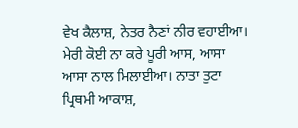ਵੇਖ ਕੈਲਾਸ਼, ਨੇਤਰ ਨੈਣਾਂ ਨੀਰ ਵਹਾਈਆ। ਮੇਰੀ ਕੋਈ ਨਾ ਕਰੇ ਪੂਰੀ ਆਸ, ਆਸਾ ਆਸਾ ਨਾਲ ਮਿਲਾਈਆ। ਨਾਤਾ ਤੁਟਾ ਪ੍ਰਿਥਮੀ ਆਕਾਸ਼,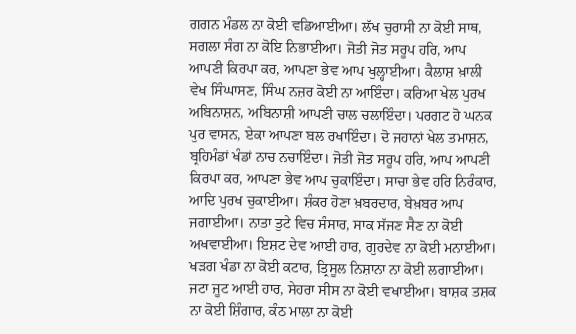ਗਗਨ ਮੰਡਲ ਨਾ ਕੋਈ ਵਡਿਆਈਆ। ਲੱਖ ਚੁਰਾਸੀ ਨਾ ਕੋਈ ਸਾਥ, ਸਗਲਾ ਸੰਗ ਨਾ ਕੋਇ ਨਿਭਾਈਆ। ਜੋਤੀ ਜੋਤ ਸਰੂਪ ਹਰਿ, ਆਪ ਆਪਣੀ ਕਿਰਪਾ ਕਰ, ਆਪਣਾ ਭੇਵ ਆਪ ਖੁਲ੍ਹਾਈਆ। ਕੈਲਾਸ਼ ਖ਼ਾਲੀ ਵੇਖ ਸਿੰਘਾਸਣ, ਸਿੰਘ ਨਜ਼ਰ ਕੋਈ ਨਾ ਆਇੰਦਾ। ਕਰਿਆ ਖੇਲ ਪੁਰਖ ਅਬਿਨਾਸ਼ਨ, ਅਬਿਨਾਸ਼ੀ ਆਪਣੀ ਚਾਲ ਚਲਾਇੰਦਾ। ਪਰਗਟ ਹੋ ਘਨਕ ਪੁਰ ਵਾਸਨ, ਏਕਾ ਆਪਣਾ ਬਲ ਰਖਾਇੰਦਾ। ਦੋ ਜਹਾਨਾਂ ਖੇਲ ਤਮਾਸ਼ਨ, ਬ੍ਰਹਿਮੰਡਾਂ ਖੰਡਾਂ ਨਾਚ ਨਚਾਇੰਦਾ। ਜੋਤੀ ਜੋਤ ਸਰੂਪ ਹਰਿ, ਆਪ ਆਪਣੀ ਕਿਰਪਾ ਕਰ, ਆਪਣਾ ਭੇਵ ਆਪ ਚੁਕਾਇੰਦਾ। ਸਾਚਾ ਭੇਵ ਹਰਿ ਨਿਰੰਕਾਰ, ਆਦਿ ਪੁਰਖ ਚੁਕਾਈਆ। ਸ਼ੰਕਰ ਹੋਣਾ ਖ਼ਬਰਦਾਰ, ਬੇਖ਼ਬਰ ਆਪ ਜਗਾਈਆ। ਨਾਤਾ ਤੁਟੇ ਵਿਚ ਸੰਸਾਰ, ਸਾਕ ਸੱਜਣ ਸੈਣ ਨਾ ਕੋਈ ਅਖਵਾਈਆ। ਇਸ਼ਟ ਦੇਵ ਆਈ ਹਾਰ, ਗੁਰਦੇਵ ਨਾ ਕੋਈ ਮਨਾਈਆ। ਖੜਗ ਖੰਡਾ ਨਾ ਕੋਈ ਕਟਾਰ, ਤ੍ਰਿਸੂਲ ਨਿਸ਼ਾਨਾ ਨਾ ਕੋਈ ਲਗਾਈਆ। ਜਟਾ ਜੂਟ ਆਈ ਹਾਰ, ਸੇਹਰਾ ਸੀਸ ਨਾ ਕੋਈ ਵਖਾਈਆ। ਬਾਸ਼ਕ ਤਸ਼ਕ ਨਾ ਕੋਈ ਸ਼ਿੰਗਾਰ, ਕੰਠ ਮਾਲਾ ਨਾ ਕੋਈ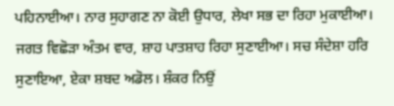ਪਹਿਨਾਈਆ। ਨਾਰ ਸੁਹਾਗਣ ਨਾ ਕੋਈ ਉਧਾਰ, ਲੇਖਾ ਸਭ ਦਾ ਰਿਹਾ ਮੁਕਾਈਆ। ਜਗਤ ਵਿਛੋੜਾ ਅੰਤਮ ਵਾਰ, ਸ਼ਾਹ ਪਾਤਸ਼ਾਹ ਰਿਹਾ ਸੁਣਾਈਆ। ਸਚ ਸੰਦੇਸ਼ਾ ਹਰਿ ਸੁਣਾਇਆ, ਏਕਾ ਸ਼ਬਦ ਅਡੋਲ। ਸ਼ੰਕਰ ਨਿਉਂ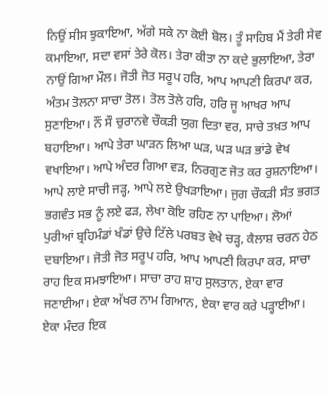ਨਿਉਂ ਸੀਸ ਝੁਕਾਇਆ, ਅੱਗੇ ਸਕੇ ਨਾ ਕੋਈ ਬੋਲ। ਤੂੰ ਸਾਹਿਬ ਮੈਂ ਤੇਰੀ ਸੇਵ ਕਮਾਇਆ, ਸਦਾ ਵਸਾਂ ਤੇਰੇ ਕੋਲ। ਤੇਰਾ ਕੀਤਾ ਨਾ ਕਦੇ ਭੁਲਾਇਆ, ਤੇਰਾ ਨਾਉਂ ਗਿਆ ਮੌਲ। ਜੋਤੀ ਜੋਤ ਸਰੂਪ ਹਰਿ, ਆਪ ਆਪਣੀ ਕਿਰਪਾ ਕਰ, ਅੰਤਮ ਤੋਲਨਾ ਸਾਚਾ ਤੋਲ। ਤੋਲ ਤੋਲੇ ਹਰਿ, ਹਰਿ ਜੂ ਆਖਰ ਆਪ ਸੁਣਾਇਆ। ਨੌਂ ਸੌ ਚੁਰਾਨਵੇ ਚੌਕੜੀ ਯੁਗ ਦਿਤਾ ਵਰ, ਸਾਚੇ ਤਖ਼ਤ ਆਪ ਬਹਾਇਆ। ਆਪੇ ਤੇਰਾ ਘਾੜਨ ਲਿਆ ਘੜ, ਘੜ ਘੜ ਭਾਂਡੇ ਵੇਖ ਵਖਾਇਆ। ਆਪੇ ਅੰਦਰ ਗਿਆ ਵੜ, ਨਿਰਗੁਣ ਜੋਤ ਕਰ ਰੁਸ਼ਨਾਇਆ। ਆਪੇ ਲਾਏ ਸਾਚੀ ਜੜ੍ਹ, ਆਪੇ ਲਏ ਉਖੜਾਇਆ। ਜੁਗ ਚੌਕੜੀ ਸੰਤ ਭਗਤ ਭਗਵੰਤ ਸਭ ਨੂੰ ਲਏ ਫੜ, ਲੇਖਾ ਕੋਇ ਰਹਿਣ ਨਾ ਪਾਇਆ। ਲੋਆਂ ਪੁਰੀਆਂ ਬ੍ਰਹਿਮੰਡਾਂ ਖੰਡਾਂ ਉਚੇ ਟਿੱਲੇ ਪਰਬਤ ਵੇਖੇ ਚੜ੍ਹ, ਕੈਲਾਸ਼ ਚਰਨ ਹੇਠ ਦਬਾਇਆ। ਜੋਤੀ ਜੋਤ ਸਰੂਪ ਹਰਿ, ਆਪ ਆਪਣੀ ਕਿਰਪਾ ਕਰ, ਸਾਚਾ ਰਾਹ ਇਕ ਸਮਝਾਇਆ। ਸਾਚਾ ਰਾਹ ਸ਼ਾਹ ਸੁਲਤਾਨ, ਏਕਾ ਵਾਰ ਜਣਾਈਆ। ਏਕਾ ਅੱਖਰ ਨਾਮ ਗਿਆਨ, ਏਕਾ ਵਾਰ ਕਰੇ ਪੜ੍ਹਾਈਆ। ਏਕਾ ਮੰਦਰ ਇਕ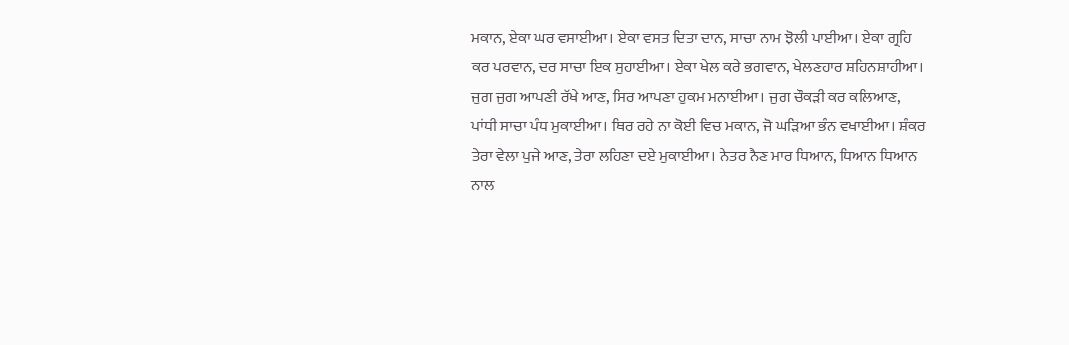ਮਕਾਨ, ਏਕਾ ਘਰ ਵਸਾਈਆ। ਏਕਾ ਵਸਤ ਦਿਤਾ ਦਾਨ, ਸਾਚਾ ਨਾਮ ਝੋਲੀ ਪਾਈਆ। ਏਕਾ ਗ੍ਰਹਿ ਕਰ ਪਰਵਾਨ, ਦਰ ਸਾਚਾ ਇਕ ਸੁਹਾਈਆ। ਏਕਾ ਖੇਲ ਕਰੇ ਭਗਵਾਨ, ਖੇਲਣਹਾਰ ਸ਼ਹਿਨਸ਼ਾਹੀਆ। ਜੁਗ ਜੁਗ ਆਪਣੀ ਰੱਖੇ ਆਣ, ਸਿਰ ਆਪਣਾ ਹੁਕਮ ਮਨਾਈਆ। ਜੁਗ ਚੌਕੜੀ ਕਰ ਕਲਿਆਣ, ਪਾਂਧੀ ਸਾਚਾ ਪੰਧ ਮੁਕਾਈਆ। ਥਿਰ ਰਹੇ ਨਾ ਕੋਈ ਵਿਚ ਮਕਾਨ, ਜੋ ਘੜਿਆ ਭੰਨ ਵਖਾਈਆ। ਸ਼ੰਕਰ ਤੇਰਾ ਵੇਲਾ ਪੁਜੇ ਆਣ, ਤੇਰਾ ਲਹਿਣਾ ਦਏ ਮੁਕਾਈਆ। ਨੇਤਰ ਨੈਣ ਮਾਰ ਧਿਆਨ, ਧਿਆਨ ਧਿਆਨ ਨਾਲ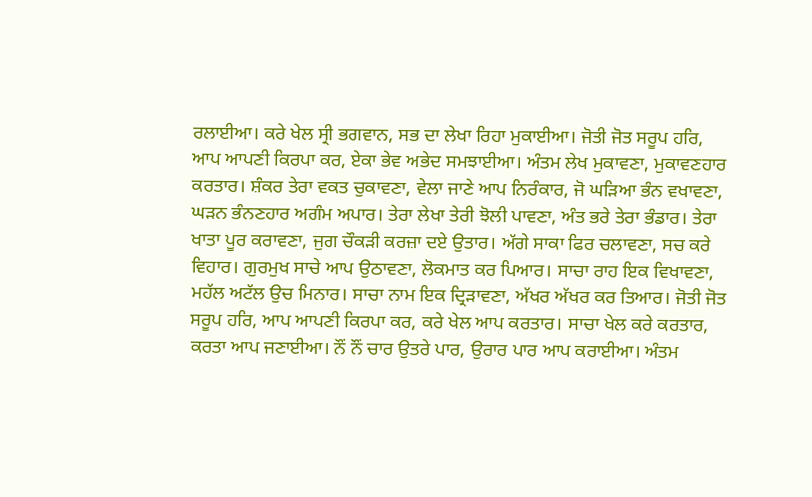ਰਲਾਈਆ। ਕਰੇ ਖੇਲ ਸ੍ਰੀ ਭਗਵਾਨ, ਸਭ ਦਾ ਲੇਖਾ ਰਿਹਾ ਮੁਕਾਈਆ। ਜੋਤੀ ਜੋਤ ਸਰੂਪ ਹਰਿ, ਆਪ ਆਪਣੀ ਕਿਰਪਾ ਕਰ, ਏਕਾ ਭੇਵ ਅਭੇਦ ਸਮਝਾਈਆ। ਅੰਤਮ ਲੇਖ ਮੁਕਾਵਣਾ, ਮੁਕਾਵਣਹਾਰ ਕਰਤਾਰ। ਸ਼ੰਕਰ ਤੇਰਾ ਵਕਤ ਚੁਕਾਵਣਾ, ਵੇਲਾ ਜਾਣੇ ਆਪ ਨਿਰੰਕਾਰ, ਜੋ ਘੜਿਆ ਭੰਨ ਵਖਾਵਣਾ, ਘੜਨ ਭੰਨਣਹਾਰ ਅਗੰਮ ਅਪਾਰ। ਤੇਰਾ ਲੇਖਾ ਤੇਰੀ ਝੋਲੀ ਪਾਵਣਾ, ਅੰਤ ਭਰੇ ਤੇਰਾ ਭੰਡਾਰ। ਤੇਰਾ ਖਾਤਾ ਪੂਰ ਕਰਾਵਣਾ, ਜੁਗ ਚੌਕੜੀ ਕਰਜ਼ਾ ਦਏ ਉਤਾਰ। ਅੱਗੇ ਸਾਕਾ ਫਿਰ ਚਲਾਵਣਾ, ਸਚ ਕਰੇ ਵਿਹਾਰ। ਗੁਰਮੁਖ ਸਾਚੇ ਆਪ ਉਠਾਵਣਾ, ਲੋਕਮਾਤ ਕਰ ਪਿਆਰ। ਸਾਚਾ ਰਾਹ ਇਕ ਵਿਖਾਵਣਾ, ਮਹੱਲ ਅਟੱਲ ਉਚ ਮਿਨਾਰ। ਸਾਚਾ ਨਾਮ ਇਕ ਦ੍ਰਿੜਾਵਣਾ, ਅੱਖਰ ਅੱਖਰ ਕਰ ਤਿਆਰ। ਜੋਤੀ ਜੋਤ ਸਰੂਪ ਹਰਿ, ਆਪ ਆਪਣੀ ਕਿਰਪਾ ਕਰ, ਕਰੇ ਖੇਲ ਆਪ ਕਰਤਾਰ। ਸਾਚਾ ਖੇਲ ਕਰੇ ਕਰਤਾਰ, ਕਰਤਾ ਆਪ ਜਣਾਈਆ। ਨੌਂ ਨੌਂ ਚਾਰ ਉਤਰੇ ਪਾਰ, ਉਰਾਰ ਪਾਰ ਆਪ ਕਰਾਈਆ। ਅੰਤਮ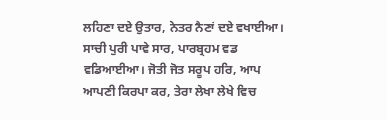ਲਹਿਣਾ ਦਏ ਉਤਾਰ, ਨੇਤਰ ਨੈਣਾਂ ਦਏ ਵਖਾਈਆ। ਸਾਚੀ ਪੁਰੀ ਪਾਵੇ ਸਾਰ, ਪਾਰਬ੍ਰਹਮ ਵਡ ਵਡਿਆਈਆ। ਜੋਤੀ ਜੋਤ ਸਰੂਪ ਹਰਿ, ਆਪ ਆਪਣੀ ਕਿਰਪਾ ਕਰ, ਤੇਰਾ ਲੇਖਾ ਲੇਖੇ ਵਿਚ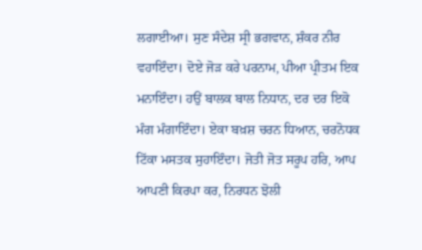ਲਗਾਈਆ। ਸੁਣ ਸੰਦੇਸ਼ ਸ੍ਰੀ ਭਗਵਾਨ, ਸ਼ੰਕਰ ਨੀਰ ਵਹਾਇੰਦਾ। ਦੋਏ ਜੋੜ ਕਰੇ ਪਰਨਾਮ, ਪੀਆ ਪ੍ਰੀਤਮ ਇਕ ਮਨਾਇੰਦਾ। ਹਉਂ ਬਾਲਕ ਬਾਲ ਨਿਧਾਨ, ਦਰ ਦਰ ਇਕੋ ਮੰਗ ਮੰਗਾਇੰਦਾ। ਏਕਾ ਬਖ਼ਸ਼ ਚਰਨ ਧਿਆਨ, ਚਰਨੋਧਕ ਟਿੱਕਾ ਮਸਤਕ ਸੁਹਾਇੰਦਾ। ਜੋਤੀ ਜੋਤ ਸਰੂਪ ਹਰਿ, ਆਪ ਆਪਣੀ ਕਿਰਪਾ ਕਰ, ਨਿਰਧਨ ਝੋਲੀ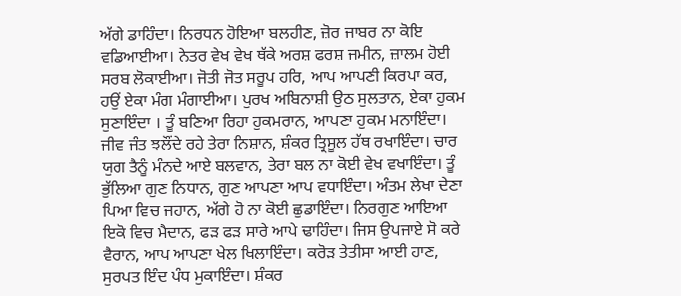ਅੱਗੇ ਡਾਹਿੰਦਾ। ਨਿਰਧਨ ਹੋਇਆ ਬਲਹੀਣ, ਜ਼ੋਰ ਜਾਬਰ ਨਾ ਕੋਇ ਵਡਿਆਈਆ। ਨੇਤਰ ਵੇਖ ਵੇਖ ਥੱਕੇ ਅਰਸ਼ ਫਰਸ਼ ਜਮੀਨ, ਜ਼ਾਲਮ ਹੋਈ ਸਰਬ ਲੋਕਾਈਆ। ਜੋਤੀ ਜੋਤ ਸਰੂਪ ਹਰਿ, ਆਪ ਆਪਣੀ ਕਿਰਪਾ ਕਰ, ਹਉਂ ਏਕਾ ਮੰਗ ਮੰਗਾਈਆ। ਪੁਰਖ ਅਬਿਨਾਸ਼ੀ ਉਠ ਸੁਲਤਾਨ, ਏਕਾ ਹੁਕਮ ਸੁਣਾਇੰਦਾ । ਤੂੰ ਬਣਿਆ ਰਿਹਾ ਹੁਕਮਰਾਨ, ਆਪਣਾ ਹੁਕਮ ਮਨਾਇੰਦਾ। ਜੀਵ ਜੰਤ ਝਲੌਂਦੇ ਰਹੇ ਤੇਰਾ ਨਿਸ਼ਾਨ, ਸ਼ੰਕਰ ਤ੍ਰਿਸੂਲ ਹੱਥ ਰਖਾਇੰਦਾ। ਚਾਰ ਯੁਗ ਤੈਨੂੰ ਮੰਨਦੇ ਆਏ ਬਲਵਾਨ, ਤੇਰਾ ਬਲ ਨਾ ਕੋਈ ਵੇਖ ਵਖਾਇੰਦਾ। ਤੂੰ ਭੁੱਲਿਆ ਗੁਣ ਨਿਧਾਨ, ਗੁਣ ਆਪਣਾ ਆਪ ਵਧਾਇੰਦਾ। ਅੰਤਮ ਲੇਖਾ ਦੇਣਾ ਪਿਆ ਵਿਚ ਜਹਾਨ, ਅੱਗੇ ਹੋ ਨਾ ਕੋਈ ਛੁਡਾਇੰਦਾ। ਨਿਰਗੁਣ ਆਇਆ ਇਕੋ ਵਿਚ ਮੈਦਾਨ, ਫੜ ਫੜ ਸਾਰੇ ਆਪੇ ਢਾਹਿੰਦਾ। ਜਿਸ ਉਪਜਾਏ ਸੋ ਕਰੇ ਵੈਰਾਨ, ਆਪ ਆਪਣਾ ਖੇਲ ਖਿਲਾਇੰਦਾ। ਕਰੋੜ ਤੇਤੀਸਾ ਆਈ ਹਾਣ, ਸੁਰਪਤ ਇੰਦ ਪੰਧ ਮੁਕਾਇੰਦਾ। ਸ਼ੰਕਰ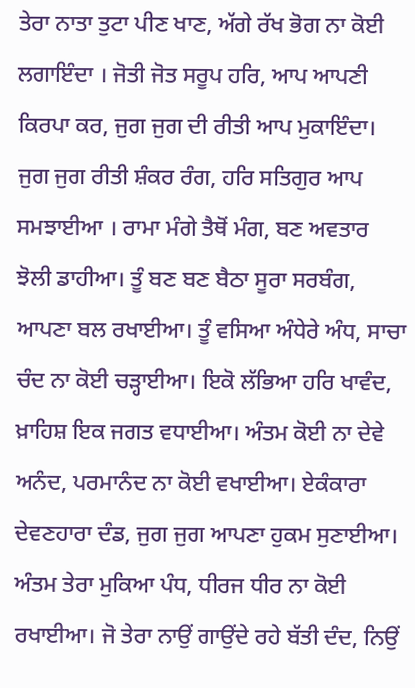ਤੇਰਾ ਨਾਤਾ ਤੁਟਾ ਪੀਣ ਖਾਣ, ਅੱਗੇ ਰੱਖ ਭੋਗ ਨਾ ਕੋਈ ਲਗਾਇੰਦਾ । ਜੋਤੀ ਜੋਤ ਸਰੂਪ ਹਰਿ, ਆਪ ਆਪਣੀ ਕਿਰਪਾ ਕਰ, ਜੁਗ ਜੁਗ ਦੀ ਰੀਤੀ ਆਪ ਮੁਕਾਇੰਦਾ। ਜੁਗ ਜੁਗ ਰੀਤੀ ਸ਼ੰਕਰ ਰੰਗ, ਹਰਿ ਸਤਿਗੁਰ ਆਪ ਸਮਝਾਈਆ । ਰਾਮਾ ਮੰਗੇ ਤੈਥੋਂ ਮੰਗ, ਬਣ ਅਵਤਾਰ ਝੋਲੀ ਡਾਹੀਆ। ਤੂੰ ਬਣ ਬਣ ਬੈਠਾ ਸੂਰਾ ਸਰਬੰਗ, ਆਪਣਾ ਬਲ ਰਖਾਈਆ। ਤੂੰ ਵਸਿਆ ਅੰਧੇਰੇ ਅੰਧ, ਸਾਚਾ ਚੰਦ ਨਾ ਕੋਈ ਚੜ੍ਹਾਈਆ। ਇਕੋ ਲੱਭਿਆ ਹਰਿ ਖਾਵੰਦ, ਖ਼ਾਹਿਸ਼ ਇਕ ਜਗਤ ਵਧਾਈਆ। ਅੰਤਮ ਕੋਈ ਨਾ ਦੇਵੇ ਅਨੰਦ, ਪਰਮਾਨੰਦ ਨਾ ਕੋਈ ਵਖਾਈਆ। ਏਕੰਕਾਰਾ ਦੇਵਣਹਾਰਾ ਦੰਡ, ਜੁਗ ਜੁਗ ਆਪਣਾ ਹੁਕਮ ਸੁਣਾਈਆ। ਅੰਤਮ ਤੇਰਾ ਮੁਕਿਆ ਪੰਧ, ਧੀਰਜ ਧੀਰ ਨਾ ਕੋਈ ਰਖਾਈਆ। ਜੋ ਤੇਰਾ ਨਾਉਂ ਗਾਉਂਦੇ ਰਹੇ ਬੱਤੀ ਦੰਦ, ਨਿਉਂ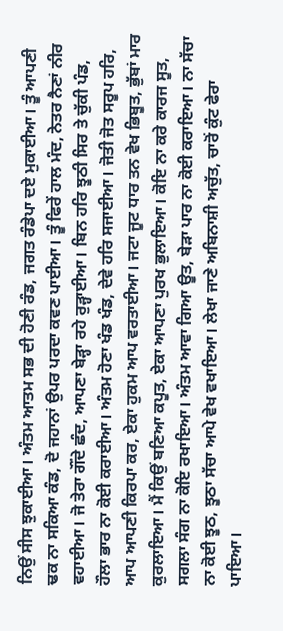ਨਿਉਂ ਸੀਸ ਝੁਕਾਈਆ। ਅੰਤਮ ਆਤਮ ਸਭ ਦੀ ਹੋਣੀ ਰੰਡ, ਜਗਤ ਰੰਡੇਪਾ ਦਏ ਮੁਕਾਈਆ। ਤੂੰ ਆਪਣੀ ਢਕ ਨਾ ਸਕਿਆ ਕੰਡ, ਦੋ ਜਹਾਨਾਂ ਉਪਰ ਪਰਦਾ ਕਵਣ ਪਾਈਆ। ਤੂੰ ਫਿਰੇਂ ਹਾਲ ਮੰਦ, ਨੇਤਰ ਨੈਣਾਂ ਨੀਰ ਵਹਾਈਆ। ਜੋ ਤੇਰਾ ਗੌਂਦੇ ਛੰਦ, ਆਪਣਾ ਬੇੜ੍ਹਾ ਰਹੇ ਰੁੜ੍ਹਾਈਆ। ਬਿਨ ਹਰਿ ਝੂਠੀ ਸਿਰ ਤੇ ਚੁੱਕੀ ਪੰਡ, ਹੌਲਾ ਭਾਰ ਨਾ ਕੋਈ ਕਰਾਈਆ। ਅੰਤਮ ਹੋਣਾ ਖੰਡ ਖੰਡ, ਦੇਵੇ ਹਰਿ ਸਜਾਈਆ। ਜੋਤੀ ਜੋਤ ਸਰੂਪ ਹਰਿ, ਆਪ ਆਪਣੀ ਕਿਰਪਾ ਕਰ, ਏਕਾ ਹੁਕਮ ਆਪ ਵਰਤਾਈਆ। ਜਟਾ ਜੂਟ ਧਾਰ ਤਨ ਵੇਖ ਭਿਬੂਤ, ਭੁੱਬਾਂ ਮਾਰ ਕੁਰਲਾਇਆ। ਮੈਂ ਕਿਉਂ ਬਣਿਆ ਕਪੂਤ, ਏਕਾ ਆਪਣਾ ਪੁਰਖ ਭੁਲਾਇਆ। ਕੋਇ ਨਾ ਕਰੇ ਕਾਰਜ ਸੂਤ, ਸਗਲਾ ਸੰਗ ਨਾ ਕੋਇ ਰਖਾਇਆ। ਅੰਤਮ ਆਵਾ ਗਿਆ ਊਤ, ਬੇੜਾ ਪਾਰ ਨਾ ਕੋਈ ਕਰਾਇਆ। ਨਾ ਸੱਚਾ ਨਾ ਕੋਈ ਝੂਠ, ਝੂਠਾ ਸੱਚਾ ਆਪੇ ਵੇਖ ਵਖਾਇਆ। ਲੇਖਾ ਜਾਣੇ ਅਬਿਨਾਸ਼ੀ ਅਚੁੱਤ, ਚਾਰੋਂ ਕੁੰਟ ਫੇਰਾ ਪਾਇਆ।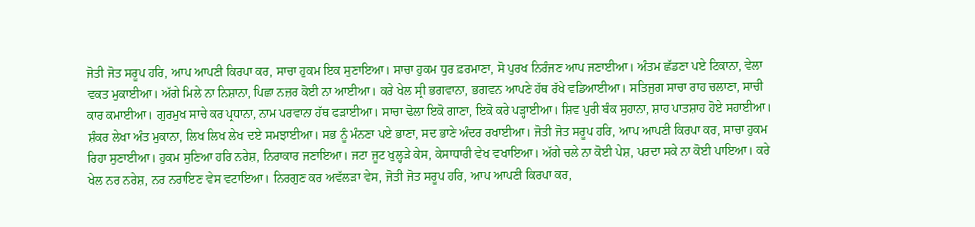ਜੋਤੀ ਜੋਤ ਸਰੂਪ ਹਰਿ, ਆਪ ਆਪਣੀ ਕਿਰਪਾ ਕਰ, ਸਾਚਾ ਹੁਕਮ ਇਕ ਸੁਣਾਇਆ। ਸਾਚਾ ਹੁਕਮ ਧੁਰ ਫ਼ਰਮਾਣਾ, ਸੋ ਪੁਰਖ ਨਿਰੰਜਣ ਆਪ ਜਣਾਈਆ। ਅੰਤਮ ਛੱਡਣਾ ਪਏ ਟਿਕਾਨਾ, ਵੇਲਾ ਵਕਤ ਮੁਕਾਈਆ। ਅੱਗੇ ਮਿਲੇ ਨਾ ਨਿਸ਼ਾਨਾ, ਪਿਛਾ ਨਜ਼ਰ ਕੋਈ ਨਾ ਆਈਆ। ਕਰੇ ਖੇਲ ਸ੍ਰੀ ਭਗਵਾਨਾ, ਭਗਵਨ ਆਪਣੇ ਹੱਥ ਰੱਖੇ ਵਡਿਆਈਆ। ਸਤਿਜੁਗ ਸਾਚਾ ਰਾਹ ਚਲਾਣਾ, ਸਾਚੀ ਕਾਰ ਕਮਾਈਆ। ਗੁਰਮੁਖ ਸਾਚੇ ਕਰ ਪ੍ਰਧਾਨਾ, ਨਾਮ ਪਰਵਾਨਾ ਹੱਥ ਫੜਾਈਆ। ਸਾਚਾ ਢੋਲਾ ਇਕੋ ਗਾਣਾ, ਇਕੋ ਕਰੇ ਪੜ੍ਹਾਈਆ। ਸ਼ਿਵ ਪੁਰੀ ਬੰਕ ਸੁਹਾਨਾ, ਸ਼ਾਹ ਪਾਤਸ਼ਾਹ ਹੋਏ ਸਹਾਈਆ। ਸ਼ੰਕਰ ਲੇਖਾ ਅੰਤ ਮੁਕਾਨਾ, ਲਿਖ ਲਿਖ ਲੇਖ ਦਏ ਸਮਝਾਈਆ। ਸਭ ਨੂੰ ਮੰਨਣਾ ਪਏ ਭਾਣਾ, ਸਦ ਭਾਣੇ ਅੰਦਰ ਰਖਾਈਆ। ਜੋਤੀ ਜੋਤ ਸਰੂਪ ਹਰਿ, ਆਪ ਆਪਣੀ ਕਿਰਪਾ ਕਰ, ਸਾਚਾ ਹੁਕਮ ਰਿਹਾ ਸੁਣਾਈਆ। ਹੁਕਮ ਸੁਣਿਆ ਹਰਿ ਨਰੇਸ਼, ਨਿਰਾਕਾਰ ਜਣਾਇਆ। ਜਟਾ ਜੂਟ ਖੁਲ੍ਹੜੇ ਕੇਸ, ਕੇਸਾਧਾਰੀ ਵੇਖ ਵਖਾਇਆ। ਅੱਗੇ ਚਲੇ ਨਾ ਕੋਈ ਪੇਸ਼, ਪਰਦਾ ਸਕੇ ਨਾ ਕੋਈ ਪਾਇਆ। ਕਰੇ ਖੇਲ ਨਰ ਨਰੇਸ਼, ਨਰ ਨਰਾਇਣ ਵੇਸ ਵਟਾਇਆ। ਨਿਰਗੁਣ ਕਰ ਅਵੱਲੜਾ ਵੇਸ, ਜੋਤੀ ਜੋਤ ਸਰੂਪ ਹਰਿ, ਆਪ ਆਪਣੀ ਕਿਰਪਾ ਕਰ,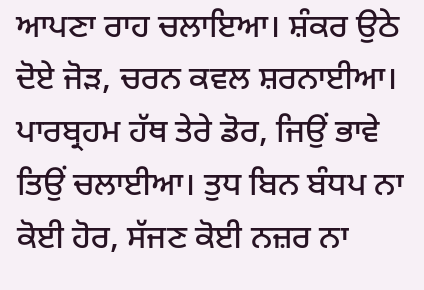ਆਪਣਾ ਰਾਹ ਚਲਾਇਆ। ਸ਼ੰਕਰ ਉਠੇ ਦੋਏ ਜੋੜ, ਚਰਨ ਕਵਲ ਸ਼ਰਨਾਈਆ। ਪਾਰਬ੍ਰਹਮ ਹੱਥ ਤੇਰੇ ਡੋਰ, ਜਿਉਂ ਭਾਵੇ ਤਿਉਂ ਚਲਾਈਆ। ਤੁਧ ਬਿਨ ਬੰਧਪ ਨਾ ਕੋਈ ਹੋਰ, ਸੱਜਣ ਕੋਈ ਨਜ਼ਰ ਨਾ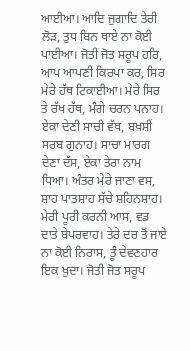ਆਈਆ। ਆਦਿ ਜੁਗਾਦਿ ਤੇਰੀ ਲੋੜ, ਤੁਧ ਬਿਨ ਥਾਏ ਨਾ ਕੋਈ ਪਾਈਆ। ਜੋਤੀ ਜੋਤ ਸਰੂਪ ਹਰਿ, ਆਪ ਆਪਣੀ ਕਿਰਪਾ ਕਰ, ਸਿਰ ਮੇਰੇ ਹੱਥ ਟਿਕਾਈਆ। ਮੇਰੇ ਸਿਰ ਤੇ ਰੱਖ ਹੱਥ, ਮੰਗੇ ਚਰਨ ਪਨਾਹ। ਏਕਾ ਦੇਣੀ ਸਾਚੀ ਵੱਥ, ਬਖ਼ਸ਼ੀਂ ਸਰਬ ਗੁਨਾਹ। ਸਾਚਾ ਮਾਰਗ ਦੇਣਾ ਦੱਸ, ਏਕਾ ਤੇਰਾ ਨਾਮ ਧਿਆ। ਅੰਤਰ ਮੇਰੇ ਜਾਣਾ ਵਸ, ਸ਼ਾਹ ਪਾਤਸ਼ਾਹ ਸੱਚੇ ਸ਼ਹਿਨਸ਼ਾਹ। ਮੇਰੀ ਪੂਰੀ ਕਰਨੀ ਆਸ, ਵਡ ਦਾਤੇ ਬੇਪਰਵਾਹ। ਤੇਰੇ ਦਰ ਤੋਂ ਜਾਏ ਨਾ ਕੋਈ ਨਿਰਾਸ, ਤੂੰ ਦੇਵਣਹਾਰ ਇਕ ਖ਼ੁਦਾ। ਜੋਤੀ ਜੋਤ ਸਰੂਪ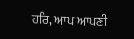ਹਰਿ, ਆਪ ਆਪਣੀ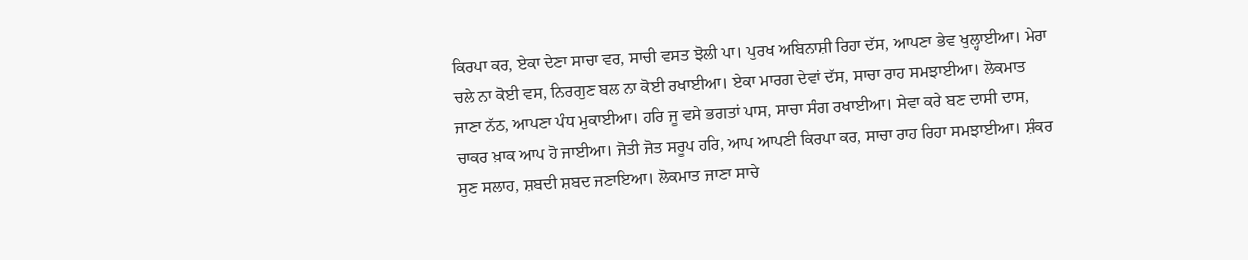ਕਿਰਪਾ ਕਰ, ਏਕਾ ਦੇਣਾ ਸਾਚਾ ਵਰ, ਸਾਚੀ ਵਸਤ ਝੋਲੀ ਪਾ। ਪੁਰਖ ਅਬਿਨਾਸ਼ੀ ਰਿਹਾ ਦੱਸ, ਆਪਣਾ ਭੇਵ ਖੁਲ੍ਹਾਈਆ। ਮੇਰਾ ਚਲੇ ਨਾ ਕੋਈ ਵਸ, ਨਿਰਗੁਣ ਬਲ ਨਾ ਕੋਈ ਰਖਾਈਆ। ਏਕਾ ਮਾਰਗ ਦੇਵਾਂ ਦੱਸ, ਸਾਚਾ ਰਾਹ ਸਮਝਾਈਆ। ਲੋਕਮਾਤ ਜਾਣਾ ਨੱਠ, ਆਪਣਾ ਪੰਧ ਮੁਕਾਈਆ। ਹਰਿ ਜੂ ਵਸੇ ਭਗਤਾਂ ਪਾਸ, ਸਾਚਾ ਸੰਗ ਰਖਾਈਆ। ਸੇਵਾ ਕਰੇ ਬਣ ਦਾਸੀ ਦਾਸ, ਚਾਕਰ ਖ਼ਾਕ ਆਪ ਹੋ ਜਾਈਆ। ਜੋਤੀ ਜੋਤ ਸਰੂਪ ਹਰਿ, ਆਪ ਆਪਣੀ ਕਿਰਪਾ ਕਰ, ਸਾਚਾ ਰਾਹ ਰਿਹਾ ਸਮਝਾਈਆ। ਸ਼ੰਕਰ ਸੁਣ ਸਲਾਹ, ਸ਼ਬਦੀ ਸ਼ਬਦ ਜਣਾਇਆ। ਲੋਕਮਾਤ ਜਾਣਾ ਸਾਚੇ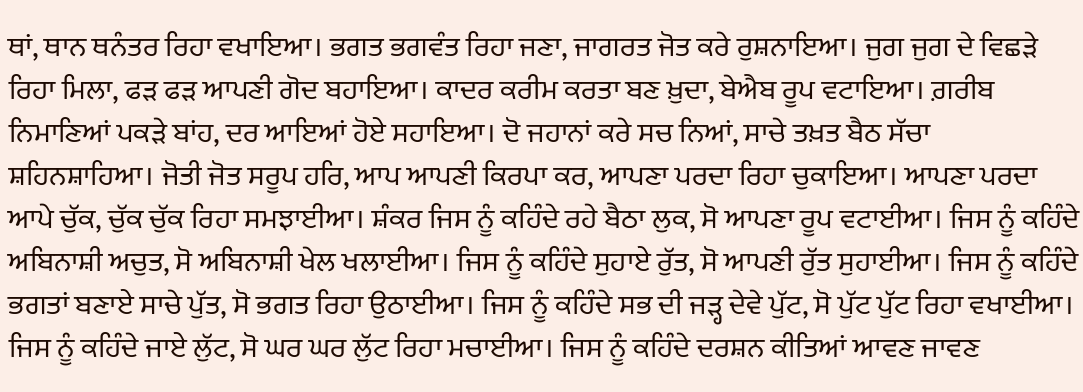ਥਾਂ, ਥਾਨ ਥਨੰਤਰ ਰਿਹਾ ਵਖਾਇਆ। ਭਗਤ ਭਗਵੰਤ ਰਿਹਾ ਜਣਾ, ਜਾਗਰਤ ਜੋਤ ਕਰੇ ਰੁਸ਼ਨਾਇਆ। ਜੁਗ ਜੁਗ ਦੇ ਵਿਛੜੇ ਰਿਹਾ ਮਿਲਾ, ਫੜ ਫੜ ਆਪਣੀ ਗੋਦ ਬਹਾਇਆ। ਕਾਦਰ ਕਰੀਮ ਕਰਤਾ ਬਣ ਖ਼ੁਦਾ, ਬੇਐਬ ਰੂਪ ਵਟਾਇਆ। ਗ਼ਰੀਬ ਨਿਮਾਣਿਆਂ ਪਕੜੇ ਬਾਂਹ, ਦਰ ਆਇਆਂ ਹੋਏ ਸਹਾਇਆ। ਦੋ ਜਹਾਨਾਂ ਕਰੇ ਸਚ ਨਿਆਂ, ਸਾਚੇ ਤਖ਼ਤ ਬੈਠ ਸੱਚਾ ਸ਼ਹਿਨਸ਼ਾਹਿਆ। ਜੋਤੀ ਜੋਤ ਸਰੂਪ ਹਰਿ, ਆਪ ਆਪਣੀ ਕਿਰਪਾ ਕਰ, ਆਪਣਾ ਪਰਦਾ ਰਿਹਾ ਚੁਕਾਇਆ। ਆਪਣਾ ਪਰਦਾ ਆਪੇ ਚੁੱਕ, ਚੁੱਕ ਚੁੱਕ ਰਿਹਾ ਸਮਝਾਈਆ। ਸ਼ੰਕਰ ਜਿਸ ਨੂੰ ਕਹਿੰਦੇ ਰਹੇ ਬੈਠਾ ਲੁਕ, ਸੋ ਆਪਣਾ ਰੂਪ ਵਟਾਈਆ। ਜਿਸ ਨੂੰ ਕਹਿੰਦੇ ਅਬਿਨਾਸ਼ੀ ਅਚੁਤ, ਸੋ ਅਬਿਨਾਸ਼ੀ ਖੇਲ ਖਲਾਈਆ। ਜਿਸ ਨੂੰ ਕਹਿੰਦੇ ਸੁਹਾਏ ਰੁੱਤ, ਸੋ ਆਪਣੀ ਰੁੱਤ ਸੁਹਾਈਆ। ਜਿਸ ਨੂੰ ਕਹਿੰਦੇ ਭਗਤਾਂ ਬਣਾਏ ਸਾਚੇ ਪੁੱਤ, ਸੋ ਭਗਤ ਰਿਹਾ ਉਠਾਈਆ। ਜਿਸ ਨੂੰ ਕਹਿੰਦੇ ਸਭ ਦੀ ਜੜ੍ਹ ਦੇਵੇ ਪੁੱਟ, ਸੋ ਪੁੱਟ ਪੁੱਟ ਰਿਹਾ ਵਖਾਈਆ। ਜਿਸ ਨੂੰ ਕਹਿੰਦੇ ਜਾਏ ਲੁੱਟ, ਸੋ ਘਰ ਘਰ ਲੁੱਟ ਰਿਹਾ ਮਚਾਈਆ। ਜਿਸ ਨੂੰ ਕਹਿੰਦੇ ਦਰਸ਼ਨ ਕੀਤਿਆਂ ਆਵਣ ਜਾਵਣ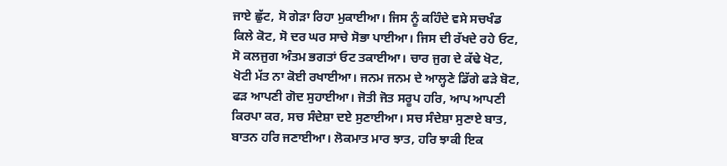ਜਾਏ ਛੁੱਟ, ਸੋ ਗੇੜਾ ਰਿਹਾ ਮੁਕਾਈਆ। ਜਿਸ ਨੂੰ ਕਹਿੰਦੇ ਵਸੇ ਸਚਖੰਡ ਕਿਲੇ ਕੋਟ, ਸੋ ਦਰ ਘਰ ਸਾਚੇ ਸੋਭਾ ਪਾਈਆ। ਜਿਸ ਦੀ ਰੱਖਦੇ ਰਹੇ ਓਟ, ਸੋ ਕਲਜੁਗ ਅੰਤਮ ਭਗਤਾਂ ਓਟ ਤਕਾਈਆ। ਚਾਰ ਜੁਗ ਦੇ ਕੱਢੇ ਖੋਟ, ਖੋਟੀ ਮੱਤ ਨਾ ਕੋਈ ਰਖਾਈਆ। ਜਨਮ ਜਨਮ ਦੇ ਆਲ੍ਹਣੇ ਡਿੱਗੇ ਫੜੇ ਬੋਟ, ਫੜ ਆਪਣੀ ਗੋਦ ਸੁਹਾਈਆ। ਜੋਤੀ ਜੋਤ ਸਰੂਪ ਹਰਿ, ਆਪ ਆਪਣੀ ਕਿਰਪਾ ਕਰ, ਸਚ ਸੰਦੇਸ਼ਾ ਦਏ ਸੁਣਾਈਆ। ਸਚ ਸੰਦੇਸ਼ਾ ਸੁਣਾਏ ਬਾਤ, ਬਾਤਨ ਹਰਿ ਜਣਾਈਆ। ਲੋਕਮਾਤ ਮਾਰ ਝਾਤ, ਹਰਿ ਝਾਕੀ ਇਕ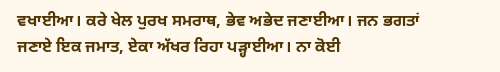ਵਖਾਈਆ। ਕਰੇ ਖੇਲ ਪੁਰਖ ਸਮਰਾਥ, ਭੇਵ ਅਭੇਦ ਜਣਾਈਆ। ਜਨ ਭਗਤਾਂ ਜਣਾਏ ਇਕ ਜਮਾਤ, ਏਕਾ ਅੱਖਰ ਰਿਹਾ ਪੜ੍ਹਾਈਆ। ਨਾ ਕੋਈ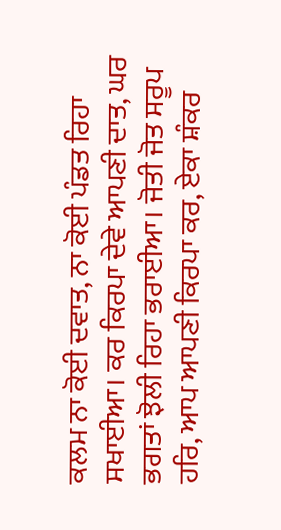ਕਲਮ ਨਾ ਕੋਈ ਦਵਾਤ, ਨਾ ਕੋਈ ਪੰਡਤ ਰਿਹਾ ਸਖਾਈਆ। ਕਰ ਕਿਰਪਾ ਦੇਵੇ ਆਪਣੀ ਦਾਤ, ਘਰ ਭਗਤਾਂ ਝੋਲੀ ਰਿਹਾ ਭਰਾਈਆ। ਜੋਤੀ ਜੋਤ ਸਰੂਪ ਹਰਿ, ਆਪ ਆਪਣੀ ਕਿਰਪਾ ਕਰ, ਏਕਾ ਸ਼ੰਕਰ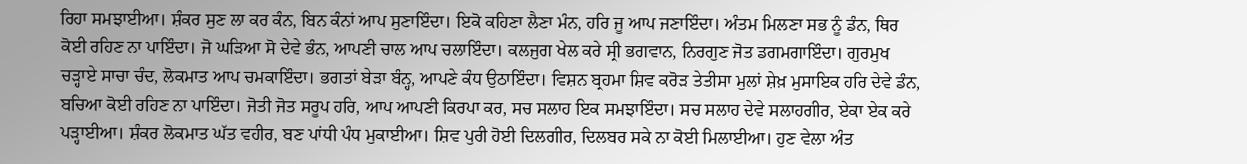ਰਿਹਾ ਸਮਝਾਈਆ। ਸ਼ੰਕਰ ਸੁਣ ਲਾ ਕਰ ਕੰਨ, ਬਿਨ ਕੰਨਾਂ ਆਪ ਸੁਣਾਇੰਦਾ। ਇਕੋ ਕਹਿਣਾ ਲੈਣਾ ਮੰਨ, ਹਰਿ ਜੂ ਆਪ ਜਣਾਇੰਦਾ। ਅੰਤਮ ਮਿਲਣਾ ਸਭ ਨੂੰ ਡੰਨ, ਥਿਰ ਕੋਈ ਰਹਿਣ ਨਾ ਪਾਇੰਦਾ। ਜੋ ਘੜਿਆ ਸੋ ਦੇਵੇ ਭੰਨ, ਆਪਣੀ ਚਾਲ ਆਪ ਚਲਾਇੰਦਾ। ਕਲਜੁਗ ਖੇਲ ਕਰੇ ਸ੍ਰੀ ਭਗਵਾਨ, ਨਿਰਗੁਣ ਜੋਤ ਡਗਮਗਾਇੰਦਾ। ਗੁਰਮੁਖ ਚੜ੍ਹਾਏ ਸਾਚਾ ਚੰਦ, ਲੋਕਮਾਤ ਆਪ ਚਮਕਾਇੰਦਾ। ਭਗਤਾਂ ਬੇੜਾ ਬੰਨ੍ਹ, ਆਪਣੇ ਕੰਧ ਉਠਾਇੰਦਾ। ਵਿਸ਼ਨ ਬ੍ਰਹਮਾ ਸ਼ਿਵ ਕਰੋੜ ਤੇਤੀਸਾ ਮੁਲਾਂ ਸ਼ੇਖ਼ ਮੁਸਾਇਕ ਹਰਿ ਦੇਵੇ ਡੰਨ, ਬਚਿਆ ਕੋਈ ਰਹਿਣ ਨਾ ਪਾਇੰਦਾ। ਜੋਤੀ ਜੋਤ ਸਰੂਪ ਹਰਿ, ਆਪ ਆਪਣੀ ਕਿਰਪਾ ਕਰ, ਸਚ ਸਲਾਹ ਇਕ ਸਮਝਾਇੰਦਾ। ਸਚ ਸਲਾਹ ਦੇਵੇ ਸਲਾਹਗੀਰ, ਏਕਾ ਏਕ ਕਰੇ ਪੜ੍ਹਾਈਆ। ਸ਼ੰਕਰ ਲੋਕਮਾਤ ਘੱਤ ਵਹੀਰ, ਬਣ ਪਾਂਧੀ ਪੰਧ ਮੁਕਾਈਆ। ਸ਼ਿਵ ਪੁਰੀ ਹੋਈ ਦਿਲਗੀਰ, ਦਿਲਬਰ ਸਕੇ ਨਾ ਕੋਈ ਮਿਲਾਈਆ। ਹੁਣ ਵੇਲਾ ਅੰਤ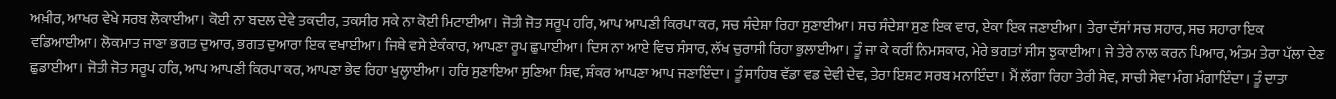ਅਖ਼ੀਰ, ਆਖਰ ਵੇਖੇ ਸਰਬ ਲੋਕਾਈਆ। ਕੋਈ ਨਾ ਬਦਲ ਦੇਵੇ ਤਕਦੀਰ, ਤਕਸੀਰ ਸਕੇ ਨਾ ਕੋਈ ਮਿਟਾਈਆ। ਜੋਤੀ ਜੋਤ ਸਰੂਪ ਹਰਿ, ਆਪ ਆਪਣੀ ਕਿਰਪਾ ਕਰ, ਸਚ ਸੰਦੇਸ਼ਾ ਰਿਹਾ ਸੁਣਾਈਆ। ਸਚ ਸੰਦੇਸ਼ਾ ਸੁਣ ਇਕ ਵਾਰ, ਏਕਾ ਇਕ ਜਣਾਈਆ। ਤੇਰਾ ਦੱਸਾਂ ਸਚ ਸਹਾਰ, ਸਚ ਸਹਾਰਾ ਇਕ ਵਡਿਆਈਆ। ਲੋਕਮਾਤ ਜਾਣਾ ਭਗਤ ਦੁਆਰ, ਭਗਤ ਦੁਆਰਾ ਇਕ ਵਖਾਈਆ। ਜਿਥੇ ਵਸੇ ਏਕੰਕਾਰ, ਆਪਣਾ ਰੂਪ ਛੁਪਾਈਆ। ਦਿਸ ਨਾ ਆਏ ਵਿਚ ਸੰਸਾਰ, ਲੱਖ ਚੁਰਾਸੀ ਰਿਹਾ ਭੁਲਾਈਆ। ਤੂੰ ਜਾ ਕੇ ਕਰੀਂ ਨਿਮਸਕਾਰ, ਮੇਰੇ ਭਗਤਾਂ ਸੀਸ ਝੁਕਾਈਆ। ਜੇ ਤੇਰੇ ਨਾਲ ਕਰਨ ਪਿਆਰ, ਅੰਤਮ ਤੇਰਾ ਪੱਲਾ ਦੇਣ ਛੁਡਾਈਆ। ਜੋਤੀ ਜੋਤ ਸਰੂਪ ਹਰਿ, ਆਪ ਆਪਣੀ ਕਿਰਪਾ ਕਰ, ਆਪਣਾ ਭੇਵ ਰਿਹਾ ਖੁਲ੍ਹਾਈਆ। ਹਰਿ ਸੁਣਾਇਆ ਸੁਣਿਆ ਸ਼ਿਵ, ਸ਼ੰਕਰ ਆਪਣਾ ਆਪ ਜਣਾਇੰਦਾ। ਤੂੰ ਸਾਹਿਬ ਵੱਡਾ ਵਡ ਦੇਵੀ ਦੇਵ, ਤੇਰਾ ਇਸ਼ਟ ਸਰਬ ਮਨਾਇੰਦਾ। ਮੈਂ ਲੱਗਾ ਰਿਹਾ ਤੇਰੀ ਸੇਵ, ਸਾਚੀ ਸੇਵਾ ਮੰਗ ਮੰਗਾਇੰਦਾ। ਤੂੰ ਦਾਤਾ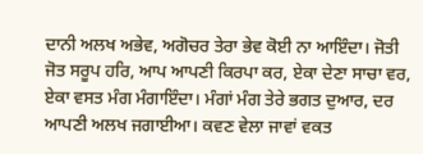ਦਾਨੀ ਅਲਖ ਅਭੇਵ, ਅਗੋਚਰ ਤੇਰਾ ਭੇਵ ਕੋਈ ਨਾ ਆਇੰਦਾ। ਜੋਤੀ ਜੋਤ ਸਰੂਪ ਹਰਿ, ਆਪ ਆਪਣੀ ਕਿਰਪਾ ਕਰ, ਏਕਾ ਦੇਣਾ ਸਾਚਾ ਵਰ, ਏਕਾ ਵਸਤ ਮੰਗ ਮੰਗਾਇੰਦਾ। ਮੰਗਾਂ ਮੰਗ ਤੇਰੇ ਭਗਤ ਦੁਆਰ, ਦਰ ਆਪਣੀ ਅਲਖ ਜਗਾਈਆ। ਕਵਣ ਵੇਲਾ ਜਾਵਾਂ ਵਕਤ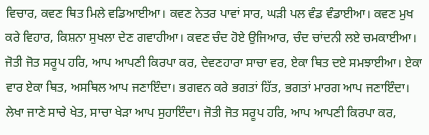ਵਿਚਾਰ, ਕਵਣ ਥਿਤ ਮਿਲੇ ਵਡਿਆਈਆ। ਕਵਣ ਨੇਤਰ ਪਾਵਾਂ ਸਾਰ, ਘੜੀ ਪਲ ਵੰਡ ਵੰਡਾਈਆ। ਕਵਣ ਮੁਖ ਕਰੇ ਵਿਹਾਰ, ਕਿਸ਼ਨਾ ਸੁਖਲਾ ਦੇਣ ਗਵਾਹੀਆ। ਕਵਣ ਚੰਦ ਹੋਏ ਉਜਿਆਰ, ਚੰਦ ਚਾਂਦਨੀ ਲਏ ਚਮਕਾਈਆ। ਜੋਤੀ ਜੋਤ ਸਰੂਪ ਹਰਿ, ਆਪ ਆਪਣੀ ਕਿਰਪਾ ਕਰ, ਦੇਵਣਹਾਰਾ ਸਾਚਾ ਵਰ, ਏਕਾ ਥਿਤ ਦਏ ਸਮਝਾਈਆ। ਏਕਾ ਵਾਰ ਏਕਾ ਥਿਤ, ਅਸਥਿਲ ਆਪ ਜਣਾਇੰਦਾ। ਭਗਵਨ ਕਰੇ ਭਗਤਾਂ ਹਿੱਤ, ਭਗਤਾਂ ਮਾਰਗ ਆਪ ਜਣਾਇੰਦਾ। ਲੇਖਾ ਜਾਣੇ ਸਾਚੇ ਖੇਤ, ਸਾਚਾ ਖੇੜਾ ਆਪ ਸੁਹਾਇੰਦਾ। ਜੋਤੀ ਜੋਤ ਸਰੂਪ ਹਰਿ, ਆਪ ਆਪਣੀ ਕਿਰਪਾ ਕਰ,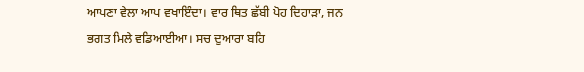ਆਪਣਾ ਵੇਲਾ ਆਪ ਵਖਾਇੰਦਾ। ਵਾਰ ਥਿਤ ਛੱਬੀ ਪੋਹ ਦਿਹਾੜਾ, ਜਨ ਭਗਤ ਮਿਲੇ ਵਡਿਆਈਆ। ਸਚ ਦੁਆਰਾ ਬਹਿ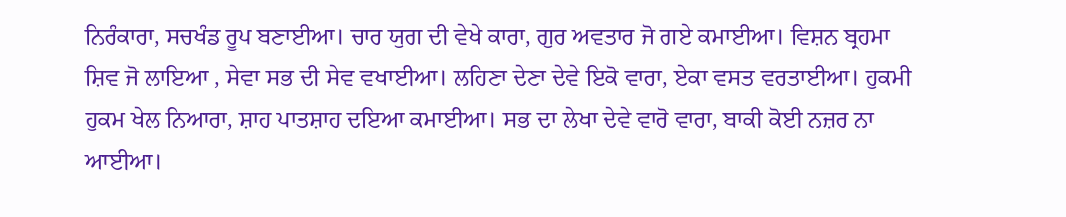ਨਿਰੰਕਾਰਾ, ਸਚਖੰਡ ਰੂਪ ਬਣਾਈਆ। ਚਾਰ ਯੁਗ ਦੀ ਵੇਖੇ ਕਾਰਾ, ਗੁਰ ਅਵਤਾਰ ਜੋ ਗਏ ਕਮਾਈਆ। ਵਿਸ਼ਨ ਬ੍ਰਹਮਾ ਸ਼ਿਵ ਜੋ ਲਾਇਆ , ਸੇਵਾ ਸਭ ਦੀ ਸੇਵ ਵਖਾਈਆ। ਲਹਿਣਾ ਦੇਣਾ ਦੇਵੇ ਇਕੋ ਵਾਰਾ, ਏਕਾ ਵਸਤ ਵਰਤਾਈਆ। ਹੁਕਮੀ ਹੁਕਮ ਖੇਲ ਨਿਆਰਾ, ਸ਼ਾਹ ਪਾਤਸ਼ਾਹ ਦਇਆ ਕਮਾਈਆ। ਸਭ ਦਾ ਲੇਖਾ ਦੇਵੇ ਵਾਰੋ ਵਾਰਾ, ਬਾਕੀ ਕੋਈ ਨਜ਼ਰ ਨਾ ਆਈਆ।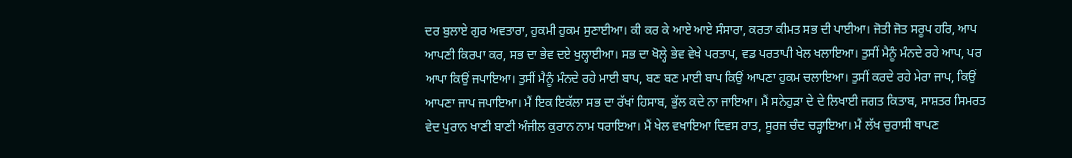ਦਰ ਬੁਲਾਏ ਗੁਰ ਅਵਤਾਰਾ, ਹੁਕਮੀ ਹੁਕਮ ਸੁਣਾਈਆ। ਕੀ ਕਰ ਕੇ ਆਏ ਆਏ ਸੰਸਾਰਾ, ਕਰਤਾ ਕੀਮਤ ਸਭ ਦੀ ਪਾਈਆ। ਜੋਤੀ ਜੋਤ ਸਰੂਪ ਹਰਿ, ਆਪ ਆਪਣੀ ਕਿਰਪਾ ਕਰ, ਸਭ ਦਾ ਭੇਵ ਦਏ ਖੁਲ੍ਹਾਈਆ। ਸਭ ਦਾ ਖੋਲ੍ਹੇ ਭੇਵ ਵੇਖੇ ਪਰਤਾਪ, ਵਡ ਪਰਤਾਪੀ ਖੇਲ ਖਲਾਇਆ। ਤੁਸੀਂ ਮੈਨੂੰ ਮੰਨਦੇ ਰਹੇ ਆਪ, ਪਰ ਆਪਾ ਕਿਉਂ ਜਪਾਇਆ। ਤੁਸੀਂ ਮੈਨੂੰ ਮੰਨਦੇ ਰਹੇ ਮਾਈ ਬਾਪ, ਬਣ ਬਣ ਮਾਈ ਬਾਪ ਕਿਉਂ ਆਪਣਾ ਹੁਕਮ ਚਲਾਇਆ। ਤੁਸੀਂ ਕਰਦੇ ਰਹੇ ਮੇਰਾ ਜਾਪ, ਕਿਉਂ ਆਪਣਾ ਜਾਪ ਜਪਾਇਆ। ਮੈਂ ਇਕ ਇਕੱਲਾ ਸਭ ਦਾ ਰੱਖਾਂ ਹਿਸਾਬ, ਭੁੱਲ ਕਦੇ ਨਾ ਜਾਇਆ। ਮੈਂ ਸਨੇਹੁੜਾ ਦੇ ਦੇ ਲਿਖਾਈ ਜਗਤ ਕਿਤਾਬ, ਸਾਸ਼ਤਰ ਸਿਮਰਤ ਵੇਦ ਪੁਰਾਨ ਖਾਣੀ ਬਾਣੀ ਅੰਜੀਲ ਕੁਰਾਨ ਨਾਮ ਧਰਾਇਆ। ਮੈਂ ਖੇਲ ਵਖਾਇਆ ਦਿਵਸ ਰਾਤ, ਸੂਰਜ ਚੰਦ ਚੜ੍ਹਾਇਆ। ਮੈਂ ਲੱਖ ਚੁਰਾਸੀ ਥਾਪਣ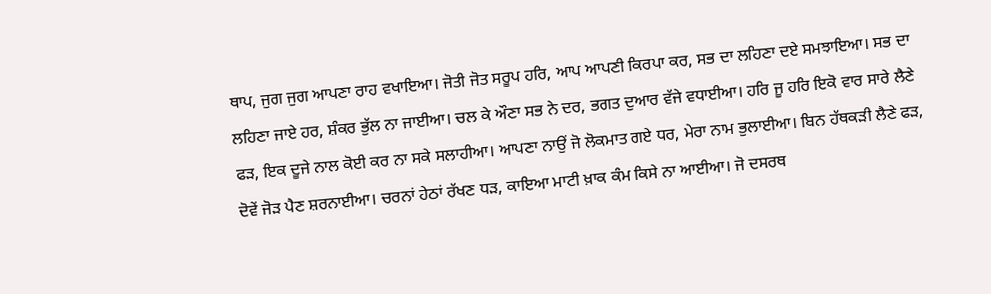ਥਾਪ, ਜੁਗ ਜੁਗ ਆਪਣਾ ਰਾਹ ਵਖਾਇਆ। ਜੋਤੀ ਜੋਤ ਸਰੂਪ ਹਰਿ, ਆਪ ਆਪਣੀ ਕਿਰਪਾ ਕਰ, ਸਭ ਦਾ ਲਹਿਣਾ ਦਏ ਸਮਝਾਇਆ। ਸਭ ਦਾ ਲਹਿਣਾ ਜਾਏ ਹਰ, ਸ਼ੰਕਰ ਭੁੱਲ ਨਾ ਜਾਈਆ। ਚਲ ਕੇ ਔਣਾ ਸਭ ਨੇ ਦਰ, ਭਗਤ ਦੁਆਰ ਵੱਜੇ ਵਧਾਈਆ। ਹਰਿ ਜੂ ਹਰਿ ਇਕੋ ਵਾਰ ਸਾਰੇ ਲੈਣੇ ਫੜ, ਇਕ ਦੂਜੇ ਨਾਲ ਕੋਈ ਕਰ ਨਾ ਸਕੇ ਸਲਾਹੀਆ। ਆਪਣਾ ਨਾਉਂ ਜੋ ਲੋਕਮਾਤ ਗਏ ਧਰ, ਮੇਰਾ ਨਾਮ ਭੁਲਾਈਆ। ਬਿਨ ਹੱਥਕੜੀ ਲੈਣੇ ਫੜ, ਦੋਵੇਂ ਜੋੜ ਪੈਣ ਸ਼ਰਨਾਈਆ। ਚਰਨਾਂ ਹੇਠਾਂ ਰੱਖਣ ਧੜ, ਕਾਇਆ ਮਾਟੀ ਖ਼ਾਕ ਕੰਮ ਕਿਸੇ ਨਾ ਆਈਆ। ਜੋ ਦਸਰਥ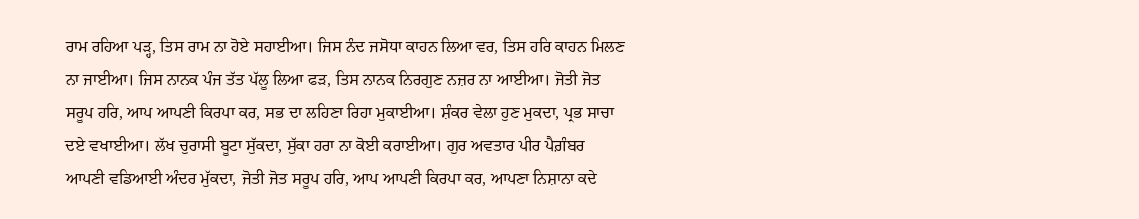ਰਾਮ ਰਹਿਆ ਪੜ੍ਹ, ਤਿਸ ਰਾਮ ਨਾ ਹੋਏ ਸਹਾਈਆ। ਜਿਸ ਨੰਦ ਜਸੋਧਾ ਕਾਹਨ ਲਿਆ ਵਰ, ਤਿਸ ਹਰਿ ਕਾਹਨ ਮਿਲਣ ਨਾ ਜਾਈਆ। ਜਿਸ ਨਾਨਕ ਪੰਜ ਤੱਤ ਪੱਲੂ ਲਿਆ ਫੜ, ਤਿਸ ਨਾਨਕ ਨਿਰਗੁਣ ਨਜ਼ਰ ਨਾ ਆਈਆ। ਜੋਤੀ ਜੋਤ ਸਰੂਪ ਹਰਿ, ਆਪ ਆਪਣੀ ਕਿਰਪਾ ਕਰ, ਸਭ ਦਾ ਲਹਿਣਾ ਰਿਹਾ ਮੁਕਾਈਆ। ਸ਼ੰਕਰ ਵੇਲਾ ਹੁਣ ਮੁਕਦਾ, ਪ੍ਰਭ ਸਾਚਾ ਦਏ ਵਖਾਈਆ। ਲੱਖ ਚੁਰਾਸੀ ਬੂਟਾ ਸੁੱਕਦਾ, ਸੁੱਕਾ ਹਰਾ ਨਾ ਕੋਈ ਕਰਾਈਆ। ਗੁਰ ਅਵਤਾਰ ਪੀਰ ਪੈਗ਼ੰਬਰ ਆਪਣੀ ਵਡਿਆਈ ਅੰਦਰ ਮੁੱਕਦਾ, ਜੋਤੀ ਜੋਤ ਸਰੂਪ ਹਰਿ, ਆਪ ਆਪਣੀ ਕਿਰਪਾ ਕਰ, ਆਪਣਾ ਨਿਸ਼ਾਨਾ ਕਦੇ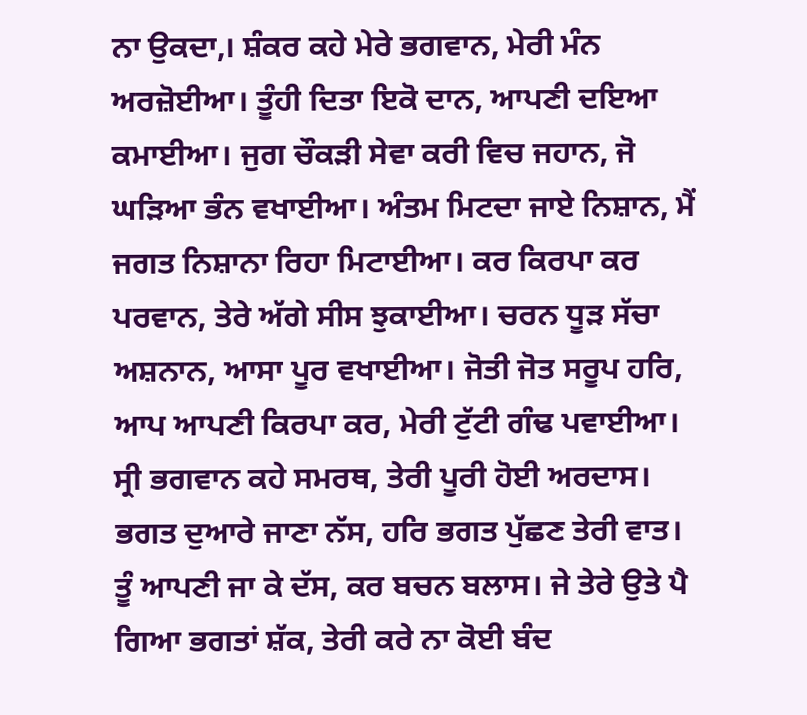ਨਾ ਉਕਦਾ,। ਸ਼ੰਕਰ ਕਹੇ ਮੇਰੇ ਭਗਵਾਨ, ਮੇਰੀ ਮੰਨ ਅਰਜ਼ੋਈਆ। ਤੂੰਹੀ ਦਿਤਾ ਇਕੋ ਦਾਨ, ਆਪਣੀ ਦਇਆ ਕਮਾਈਆ। ਜੁਗ ਚੌਕੜੀ ਸੇਵਾ ਕਰੀ ਵਿਚ ਜਹਾਨ, ਜੋ ਘੜਿਆ ਭੰਨ ਵਖਾਈਆ। ਅੰਤਮ ਮਿਟਦਾ ਜਾਏ ਨਿਸ਼ਾਨ, ਮੈਂ ਜਗਤ ਨਿਸ਼ਾਨਾ ਰਿਹਾ ਮਿਟਾਈਆ। ਕਰ ਕਿਰਪਾ ਕਰ ਪਰਵਾਨ, ਤੇਰੇ ਅੱਗੇ ਸੀਸ ਝੁਕਾਈਆ। ਚਰਨ ਧੂੜ ਸੱਚਾ ਅਸ਼ਨਾਨ, ਆਸਾ ਪੂਰ ਵਖਾਈਆ। ਜੋਤੀ ਜੋਤ ਸਰੂਪ ਹਰਿ, ਆਪ ਆਪਣੀ ਕਿਰਪਾ ਕਰ, ਮੇਰੀ ਟੁੱਟੀ ਗੰਢ ਪਵਾਈਆ। ਸ੍ਰੀ ਭਗਵਾਨ ਕਹੇ ਸਮਰਥ, ਤੇਰੀ ਪੂਰੀ ਹੋਈ ਅਰਦਾਸ। ਭਗਤ ਦੁਆਰੇ ਜਾਣਾ ਨੱਸ, ਹਰਿ ਭਗਤ ਪੁੱਛਣ ਤੇਰੀ ਵਾਤ। ਤੂੰ ਆਪਣੀ ਜਾ ਕੇ ਦੱਸ, ਕਰ ਬਚਨ ਬਲਾਸ। ਜੇ ਤੇਰੇ ਉਤੇ ਪੈ ਗਿਆ ਭਗਤਾਂ ਸ਼ੱਕ, ਤੇਰੀ ਕਰੇ ਨਾ ਕੋਈ ਬੰਦ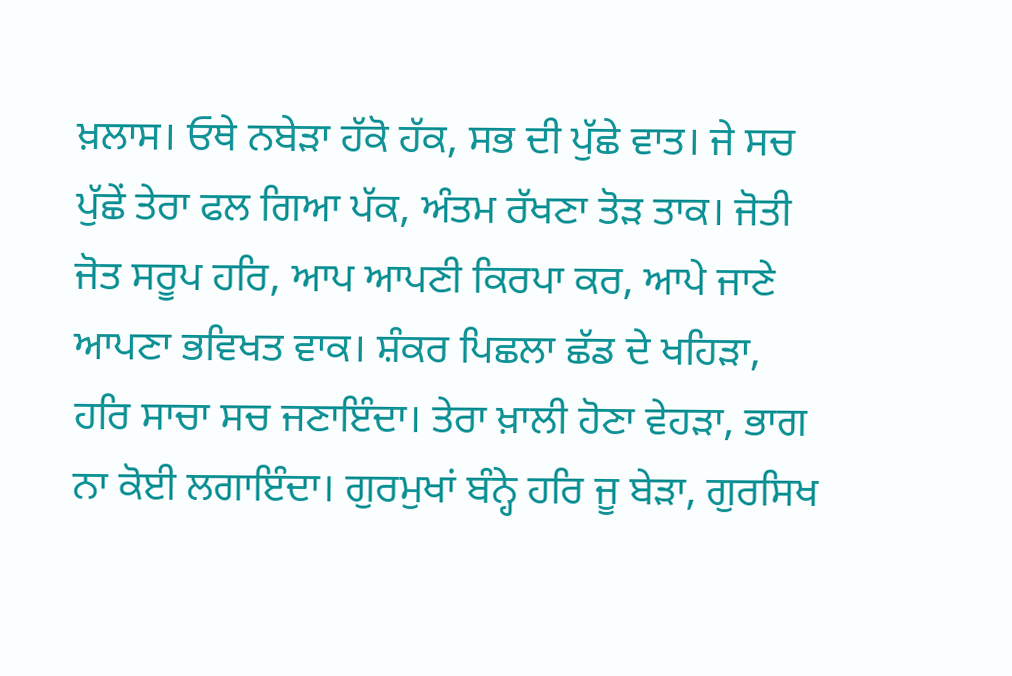ਖ਼ਲਾਸ। ਓਥੇ ਨਬੇੜਾ ਹੱਕੋ ਹੱਕ, ਸਭ ਦੀ ਪੁੱਛੇ ਵਾਤ। ਜੇ ਸਚ ਪੁੱਛੇਂ ਤੇਰਾ ਫਲ ਗਿਆ ਪੱਕ, ਅੰਤਮ ਰੱਖਣਾ ਤੋੜ ਤਾਕ। ਜੋਤੀ ਜੋਤ ਸਰੂਪ ਹਰਿ, ਆਪ ਆਪਣੀ ਕਿਰਪਾ ਕਰ, ਆਪੇ ਜਾਣੇ ਆਪਣਾ ਭਵਿਖਤ ਵਾਕ। ਸ਼ੰਕਰ ਪਿਛਲਾ ਛੱਡ ਦੇ ਖਹਿੜਾ, ਹਰਿ ਸਾਚਾ ਸਚ ਜਣਾਇੰਦਾ। ਤੇਰਾ ਖ਼ਾਲੀ ਹੋਣਾ ਵੇਹੜਾ, ਭਾਗ ਨਾ ਕੋਈ ਲਗਾਇੰਦਾ। ਗੁਰਮੁਖਾਂ ਬੰਨ੍ਹੇ ਹਰਿ ਜੂ ਬੇੜਾ, ਗੁਰਸਿਖ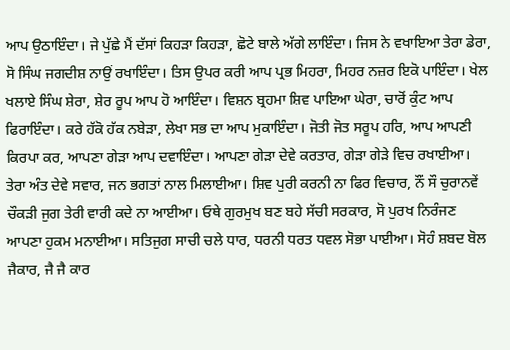ਆਪ ਉਠਾਇੰਦਾ। ਜੇ ਪੁੱਛੇ ਮੈਂ ਦੱਸਾਂ ਕਿਹੜਾ ਕਿਹੜਾ, ਛੋਟੇ ਬਾਲੇ ਅੱਗੇ ਲਾਇੰਦਾ। ਜਿਸ ਨੇ ਵਖਾਇਆ ਤੇਰਾ ਡੇਰਾ, ਸੋ ਸਿੰਘ ਜਗਦੀਸ਼ ਨਾਉਂ ਰਖਾਇੰਦਾ। ਤਿਸ ਉਪਰ ਕਰੀ ਆਪ ਪ੍ਰਭ ਮਿਹਰਾ, ਮਿਹਰ ਨਜ਼ਰ ਇਕੋ ਪਾਇੰਦਾ। ਖੇਲ ਖਲਾਏ ਸਿੰਘ ਸ਼ੇਰਾ, ਸ਼ੇਰ ਰੂਪ ਆਪ ਹੋ ਆਇੰਦਾ। ਵਿਸ਼ਨ ਬ੍ਰਹਮਾ ਸ਼ਿਵ ਪਾਇਆ ਘੇਰਾ, ਚਾਰੋਂ ਕੁੰਟ ਆਪ ਫਿਰਾਇੰਦਾ। ਕਰੇ ਹੱਕੋ ਹੱਕ ਨਬੇੜਾ, ਲੇਖਾ ਸਭ ਦਾ ਆਪ ਮੁਕਾਇੰਦਾ। ਜੋਤੀ ਜੋਤ ਸਰੂਪ ਹਰਿ, ਆਪ ਆਪਣੀ ਕਿਰਪਾ ਕਰ, ਆਪਣਾ ਗੇੜਾ ਆਪ ਦਵਾਇੰਦਾ। ਆਪਣਾ ਗੇੜਾ ਦੇਵੇ ਕਰਤਾਰ, ਗੇੜਾ ਗੇੜੇ ਵਿਚ ਰਖਾਈਆ। ਤੇਰਾ ਅੰਤ ਦੇਵੇ ਸਵਾਰ, ਜਨ ਭਗਤਾਂ ਨਾਲ ਮਿਲਾਈਆ। ਸ਼ਿਵ ਪੁਰੀ ਕਰਨੀ ਨਾ ਫਿਰ ਵਿਚਾਰ, ਨੌਂ ਸੌ ਚੁਰਾਨਵੇਂ ਚੌਕੜੀ ਜੁਗ ਤੇਰੀ ਵਾਰੀ ਕਦੇ ਨਾ ਆਈਆ। ਓਥੇ ਗੁਰਮੁਖ ਬਣ ਬਹੇ ਸੱਚੀ ਸਰਕਾਰ, ਸੋ ਪੁਰਖ ਨਿਰੰਜਣ ਆਪਣਾ ਹੁਕਮ ਮਨਾਈਆ। ਸਤਿਜੁਗ ਸਾਚੀ ਚਲੇ ਧਾਰ, ਧਰਨੀ ਧਰਤ ਧਵਲ ਸੋਭਾ ਪਾਈਆ। ਸੋਹੰ ਸ਼ਬਦ ਬੋਲ ਜੈਕਾਰ, ਜੈ ਜੈ ਕਾਰ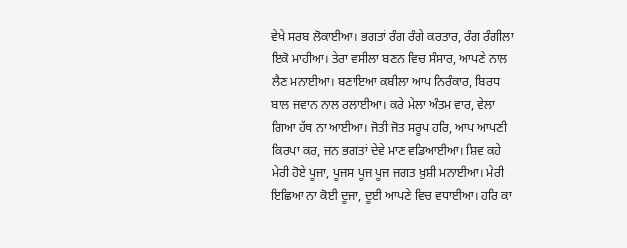ਵੇਖੇ ਸਰਬ ਲੋਕਾਈਆ। ਭਗਤਾਂ ਰੰਗ ਰੰਗੇ ਕਰਤਾਰ, ਰੰਗ ਰੰਗੀਲਾ ਇਕੋ ਮਾਹੀਆ। ਤੇਰਾ ਵਸੀਲਾ ਬਣਨ ਵਿਚ ਸੰਸਾਰ, ਆਪਣੇ ਨਾਲ ਲੈਣ ਮਨਾਈਆ। ਬਣਾਇਆ ਕਬੀਲਾ ਆਪ ਨਿਰੰਕਾਰ, ਬਿਰਧ ਬਾਲ ਜਵਾਨ ਨਾਲ ਰਲਾਈਆ। ਕਰੇ ਮੇਲਾ ਅੰਤਮ ਵਾਰ, ਵੇਲਾ ਗਿਆ ਹੱਥ ਨਾ ਆਈਆ। ਜੋਤੀ ਜੋਤ ਸਰੂਪ ਹਰਿ, ਆਪ ਆਪਣੀ ਕਿਰਪਾ ਕਰ, ਜਨ ਭਗਤਾਂ ਦੇਵੇ ਮਾਣ ਵਡਿਆਈਆ। ਸ਼ਿਵ ਕਹੇ ਮੇਰੀ ਹੋਏ ਪੂਜਾ, ਪੂਜਸ ਪੂਜ ਪੂਜ ਜਗਤ ਖ਼ੁਸ਼ੀ ਮਨਾਈਆ। ਮੇਰੀ ਇਛਿਆ ਨਾ ਕੋਈ ਦੂਜਾ, ਦੂਈ ਆਪਣੇ ਵਿਚ ਵਧਾਈਆ। ਹਰਿ ਕਾ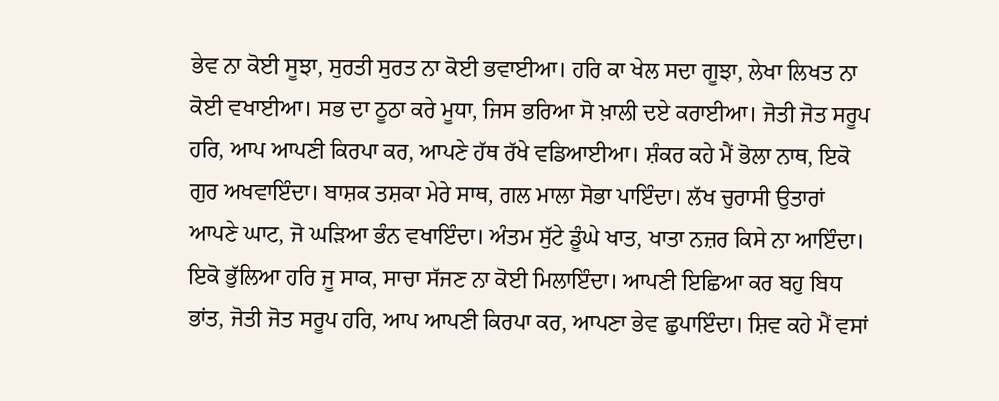ਭੇਵ ਨਾ ਕੋਈ ਸੂਝਾ, ਸੁਰਤੀ ਸੁਰਤ ਨਾ ਕੋਈ ਭਵਾਈਆ। ਹਰਿ ਕਾ ਖੇਲ ਸਦਾ ਗੂਝਾ, ਲੇਖਾ ਲਿਖਤ ਨਾ ਕੋਈ ਵਖਾਈਆ। ਸਭ ਦਾ ਠੂਠਾ ਕਰੇ ਮੂਧਾ, ਜਿਸ ਭਰਿਆ ਸੋ ਖ਼ਾਲੀ ਦਏ ਕਰਾਈਆ। ਜੋਤੀ ਜੋਤ ਸਰੂਪ ਹਰਿ, ਆਪ ਆਪਣੀ ਕਿਰਪਾ ਕਰ, ਆਪਣੇ ਹੱਥ ਰੱਖੇ ਵਡਿਆਈਆ। ਸ਼ੰਕਰ ਕਹੇ ਮੈਂ ਭੋਲਾ ਨਾਥ, ਇਕੋ ਗੁਰ ਅਖਵਾਇੰਦਾ। ਬਾਸ਼ਕ ਤਸ਼ਕਾ ਮੇਰੇ ਸਾਥ, ਗਲ ਮਾਲਾ ਸੋਭਾ ਪਾਇੰਦਾ। ਲੱਖ ਚੁਰਾਸੀ ਉਤਾਰਾਂ ਆਪਣੇ ਘਾਟ, ਜੋ ਘੜਿਆ ਭੰਨ ਵਖਾਇੰਦਾ। ਅੰਤਮ ਸੁੱਟੇ ਡੂੰਘੇ ਖਾਤ, ਖਾਤਾ ਨਜ਼ਰ ਕਿਸੇ ਨਾ ਆਇੰਦਾ। ਇਕੋ ਭੁੱਲਿਆ ਹਰਿ ਜੂ ਸਾਕ, ਸਾਚਾ ਸੱਜਣ ਨਾ ਕੋਈ ਮਿਲਾਇੰਦਾ। ਆਪਣੀ ਇਛਿਆ ਕਰ ਬਹੁ ਬਿਧ ਭਾਂਤ, ਜੋਤੀ ਜੋਤ ਸਰੂਪ ਹਰਿ, ਆਪ ਆਪਣੀ ਕਿਰਪਾ ਕਰ, ਆਪਣਾ ਭੇਵ ਛੁਪਾਇੰਦਾ। ਸ਼ਿਵ ਕਹੇ ਮੈਂ ਵਸਾਂ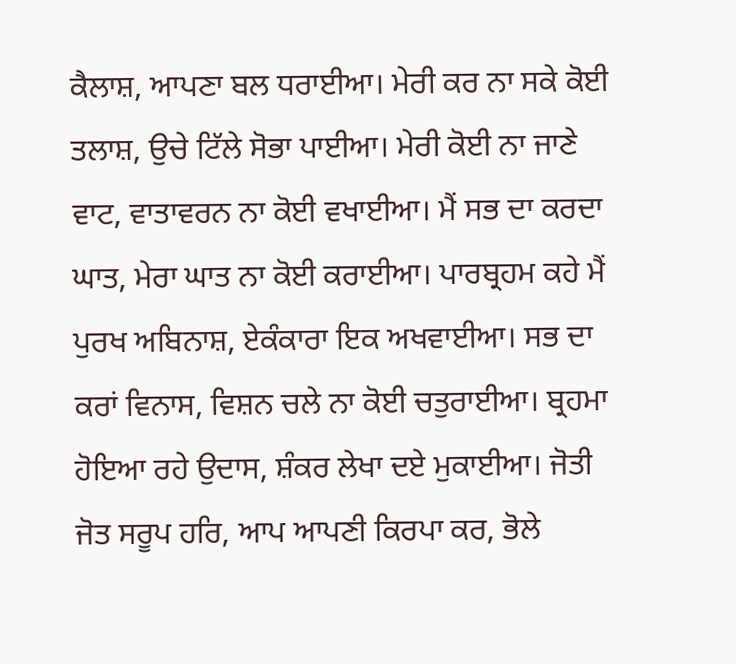ਕੈਲਾਸ਼, ਆਪਣਾ ਬਲ ਧਰਾਈਆ। ਮੇਰੀ ਕਰ ਨਾ ਸਕੇ ਕੋਈ ਤਲਾਸ਼, ਉਚੇ ਟਿੱਲੇ ਸੋਭਾ ਪਾਈਆ। ਮੇਰੀ ਕੋਈ ਨਾ ਜਾਣੇ ਵਾਟ, ਵਾਤਾਵਰਨ ਨਾ ਕੋਈ ਵਖਾਈਆ। ਮੈਂ ਸਭ ਦਾ ਕਰਦਾ ਘਾਤ, ਮੇਰਾ ਘਾਤ ਨਾ ਕੋਈ ਕਰਾਈਆ। ਪਾਰਬ੍ਰਹਮ ਕਹੇ ਮੈਂ ਪੁਰਖ ਅਬਿਨਾਸ਼, ਏਕੰਕਾਰਾ ਇਕ ਅਖਵਾਈਆ। ਸਭ ਦਾ ਕਰਾਂ ਵਿਨਾਸ, ਵਿਸ਼ਨ ਚਲੇ ਨਾ ਕੋਈ ਚਤੁਰਾਈਆ। ਬ੍ਰਹਮਾ ਹੋਇਆ ਰਹੇ ਉਦਾਸ, ਸ਼ੰਕਰ ਲੇਖਾ ਦਏ ਮੁਕਾਈਆ। ਜੋਤੀ ਜੋਤ ਸਰੂਪ ਹਰਿ, ਆਪ ਆਪਣੀ ਕਿਰਪਾ ਕਰ, ਭੋਲੇ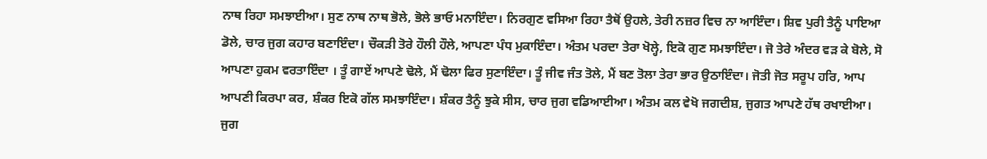ਨਾਥ ਰਿਹਾ ਸਮਝਾਈਆ। ਸੁਣ ਨਾਥ ਨਾਥ ਭੋਲੇ, ਭੋਲੇ ਭਾਓ ਮਨਾਇੰਦਾ। ਨਿਰਗੁਣ ਵਸਿਆ ਰਿਹਾ ਤੈਥੋਂ ਉਹਲੇ, ਤੇਰੀ ਨਜ਼ਰ ਵਿਚ ਨਾ ਆਇੰਦਾ। ਸ਼ਿਵ ਪੁਰੀ ਤੈਨੂੰ ਪਾਇਆ ਡੋਲੇ, ਚਾਰ ਜੁਗ ਕਹਾਰ ਬਣਾਇੰਦਾ। ਚੌਕੜੀ ਤੋਰੇ ਹੌਲੀ ਹੌਲੇ, ਆਪਣਾ ਪੰਧ ਮੁਕਾਇੰਦਾ। ਅੰਤਮ ਪਰਦਾ ਤੇਰਾ ਖੋਲ੍ਹੇ, ਇਕੋ ਗੁਣ ਸਮਝਾਇੰਦਾ। ਜੋ ਤੇਰੇ ਅੰਦਰ ਵੜ ਕੇ ਬੋਲੇ, ਸੋ ਆਪਣਾ ਹੁਕਮ ਵਰਤਾਇੰਦਾ । ਤੂੰ ਗਾਏਂ ਆਪਣੇ ਢੋਲੇ, ਮੈਂ ਢੋਲਾ ਫਿਰ ਸੁਣਾਇੰਦਾ। ਤੂੰ ਜੀਵ ਜੰਤ ਤੋਲੇ, ਮੈਂ ਬਣ ਤੋਲਾ ਤੇਰਾ ਭਾਰ ਉਠਾਇੰਦਾ। ਜੋਤੀ ਜੋਤ ਸਰੂਪ ਹਰਿ, ਆਪ ਆਪਣੀ ਕਿਰਪਾ ਕਰ, ਸ਼ੰਕਰ ਇਕੋ ਗੱਲ ਸਮਝਾਇੰਦਾ। ਸ਼ੰਕਰ ਤੈਨੂੰ ਝੁਕੇ ਸੀਸ, ਚਾਰ ਜੁਗ ਵਡਿਆਈਆ। ਅੰਤਮ ਕਲ ਵੇਖੋ ਜਗਦੀਸ਼, ਜੁਗਤ ਆਪਣੇ ਹੱਥ ਰਖਾਈਆ। ਜੁਗ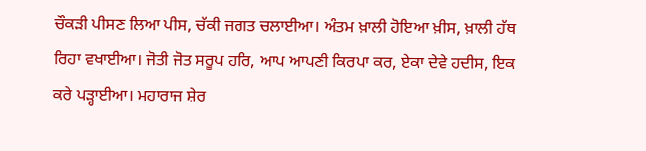ਚੌਕੜੀ ਪੀਸਣ ਲਿਆ ਪੀਸ, ਚੱਕੀ ਜਗਤ ਚਲਾਈਆ। ਅੰਤਮ ਖ਼ਾਲੀ ਹੋਇਆ ਖ਼ੀਸ, ਖ਼ਾਲੀ ਹੱਥ ਰਿਹਾ ਵਖਾਈਆ। ਜੋਤੀ ਜੋਤ ਸਰੂਪ ਹਰਿ, ਆਪ ਆਪਣੀ ਕਿਰਪਾ ਕਰ, ਏਕਾ ਦੇਵੇ ਹਦੀਸ, ਇਕ ਕਰੇ ਪੜ੍ਹਾਈਆ। ਮਹਾਰਾਜ ਸ਼ੇਰ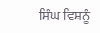ਸਿੰਘ ਵਿਸ਼ਨੂੰ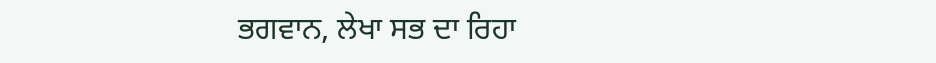ਭਗਵਾਨ, ਲੇਖਾ ਸਭ ਦਾ ਰਿਹਾ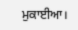ਮੁਕਾਈਆ।